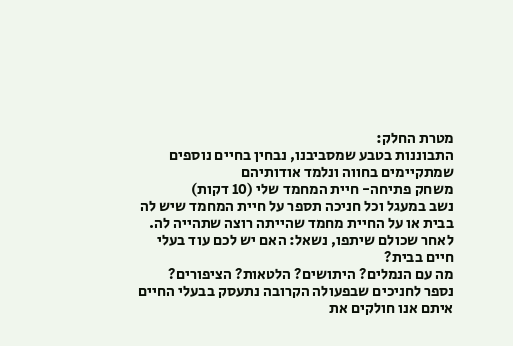מטרת החלק:
התבוננות בטבע שמסביבנו, נבחין בחיים נוספים שמתקיימים בחווה ונלמד אודותיהם
משחק פתיחה- חיית המחמד שלי (10 דקות)
נשב במעגל וכל חניכה תספר על חיית המחמד שיש לה בבית או על החיית מחמד שהייתה רוצה שתהייה לה. לאחר שכולם שיתפו, נשאל: האם יש לכם עוד בעלי חיים בבית?
מה עם הנמלים? היתושים? הלטאות? הציפורים?
נספר לחניכים שבפעולה הקרובה נתעסק בבעלי החיים איתם אנו חולקים את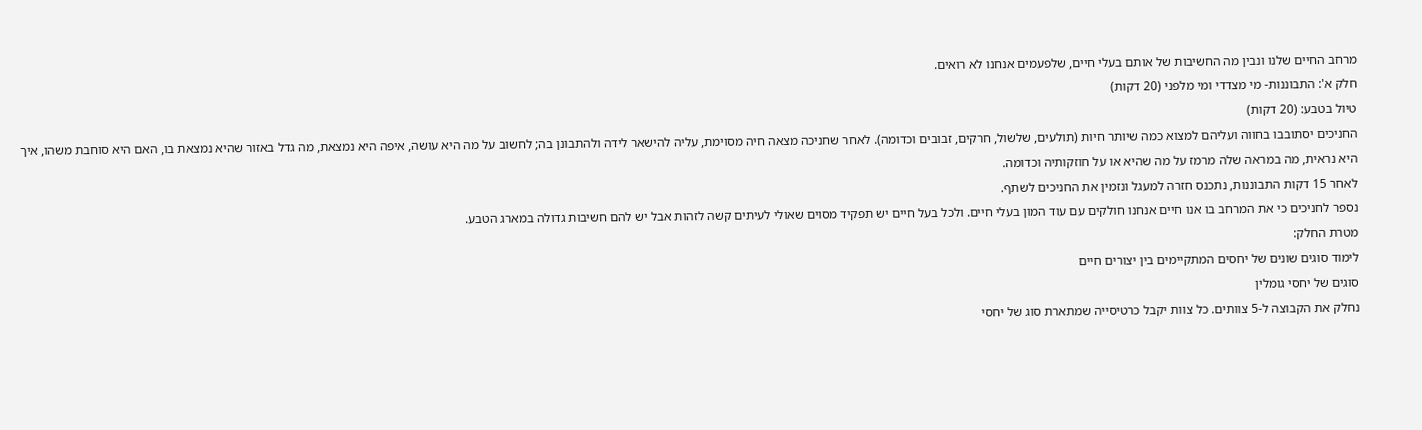מרחב החיים שלנו ונבין מה החשיבות של אותם בעלי חיים, שלפעמים אנחנו לא רואים.
חלק א': התבוננות- מי מצדדי ומי מלפני (20 דקות)
טיול בטבע: (20 דקות)
החניכים יסתובבו בחווה ועליהם למצוא כמה שיותר חיות (תולעים, שלשול, חרקים, זבובים וכדומה). לאחר שחניכה מצאה חיה מסוימת, עליה להישאר לידה ולהתבונן בה; לחשוב על מה היא עושה, איפה היא נמצאת, מה גדל באזור שהיא נמצאת בו, האם היא סוחבת משהו, איך היא נראית, מה במראה שלה מרמז על מה שהיא או על חוזקותיה וכדומה.
לאחר 15 דקות התבוננות, נתכנס חזרה למעגל ונזמין את החניכים לשתף.
נספר לחניכים כי את המרחב בו אנו חיים אנחנו חולקים עם עוד המון בעלי חיים. ולכל בעל חיים יש תפקיד מסוים שאולי לעיתים קשה לזהות אבל יש להם חשיבות גדולה במארג הטבע.
מטרת החלק:
לימוד סוגים שונים של יחסים המתקיימים בין יצורים חיים
סוגים של יחסי גומלין
נחלק את הקבוצה ל-5 צוותים. כל צוות יקבל כרטיסייה שמתארת סוג של יחסי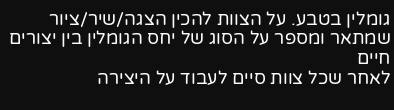גומלין בטבע. על הצוות להכין הצגה/שיר/ציור שמתאר ומספר על הסוג של יחס הגומלין בין יצורים חיים
לאחר שכל צוות סיים לעבוד על היצירה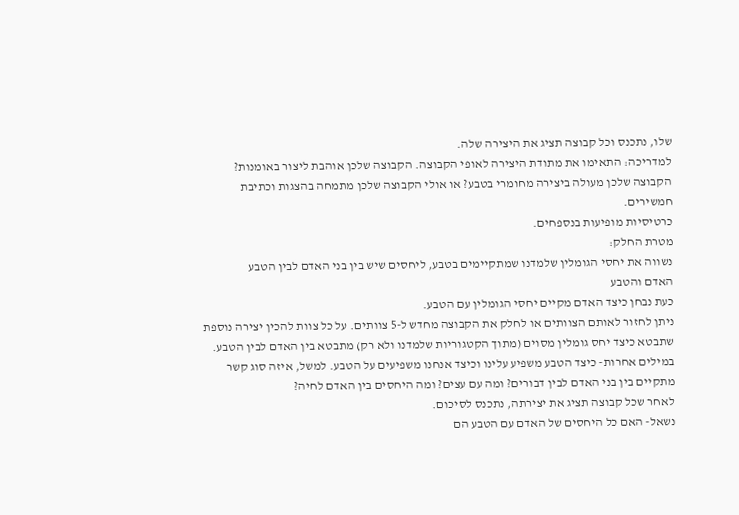שלו, נתכנס וכל קבוצה תציג את היצירה שלה.
למדריכה: התאימו את מתודת היצירה לאופי הקבוצה. הקבוצה שלכן אוהבת ליצור באומנות? הקבוצה שלכן מעולה ביצירה מחומרי בטבע? או אולי הקבוצה שלכן מתמחה בהצגות וכתיבת חמשירים.
כרטיסיות מופיעות בנספחים.
מטרת החלק:
נשווה את יחסי הגומלין שלמדנו שמתקיימים בטבע, ליחסים שיש בין בני האדם לבין הטבע
האדם והטבע
כעת נבחן כיצד האדם מקיים יחסי הגומלין עם הטבע.
ניתן לחזור לאותם הצוותים או לחלק את הקבוצה מחדש ל-5 צוותים. על כל צוות להכין יצירה נוספת שתבטא כיצד יחס גומלין מסוים (מתוך הקטגוריות שלמדנו ולא רק) מתבטא בין האדם לבין הטבע. במילים אחרות- כיצד הטבע משפיע עלינו וכיצד אנחנו משפיעים על הטבע. למשל, איזה סוג קשר מתקיים בין בני האדם לבין דבורים? ומה עם עצים? ומה היחסים בין האדם לחיה?
לאחר שכל קבוצה תציג את יצירתה, נתכנס לסיכום.
נשאל- האם כל היחסים של האדם עם הטבע הם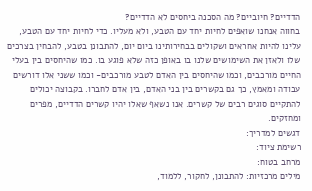הדדיים? חיוביים? מה הסכנה ביחסים לא הדדיים?
בחווה אנחנו שואפים לחיות יחד עם הטבע, ולא מעליו. כדי לחיות יחד עם הטבע, עלינו להיות אחראים ושקולים בבחירותינו ביום יום, להתבונן בטבע, להבחין בצרכים שלו ולאזן את השימושים שלנו בו באופן כזה שלא פוגע בו. כמו שהיחסים בין בעלי החיים מורכבים, וכמו שהיחסים בין האדם לטבע מורכבים- וכמו ששני אלו דורשים עבודה ומאמץ, כך גם בקשרים בין בני האדם, בין אדם לחברו. בקבוצה יכולים להתקיים סוגים רבים של קשרים. אנו נשאף שאלו יהיו קשרים הדדיים, מפרים ומחזקים.
דגשים למדריך:
רשימת ציוד:
מרחב בטוח:
מילים מרכזיות: להתבונן, לחקור, ללמוד,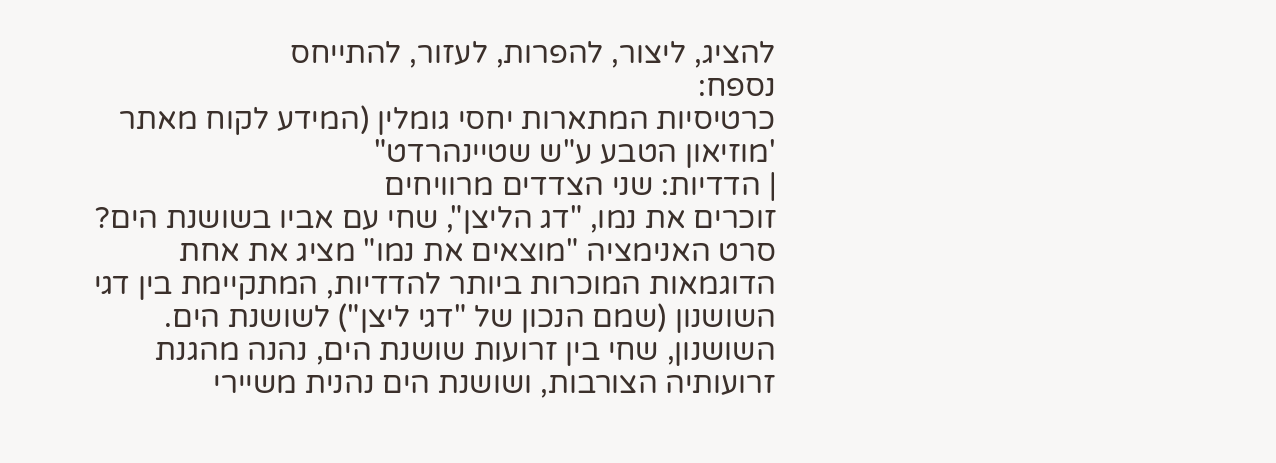להציג, ליצור, להפרות, לעזור, להתייחס
נספח:
כרטיסיות המתארות יחסי גומלין (המידע לקוח מאתר 'מוזיאון הטבע ע"ש שטיינהרדט"
| הדדיות: שני הצדדים מרוויחים
זוכרים את נמו, "דג הליצן", שחי עם אביו בשושנת הים? סרט האנימציה "מוצאים את נמו" מציג את אחת הדוגמאות המוכרות ביותר להדדיות, המתקיימת בין דגי השושנון (שמם הנכון של "דגי ליצן") לשושנת הים. השושנון, שחי בין זרועות שושנת הים, נהנה מהגנת זרועותיה הצורבות, ושושנת הים נהנית משיירי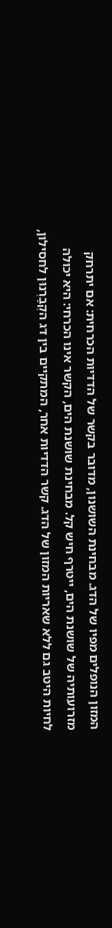המזון הנופלים מפיו של הדג. מבחינת השושנון, מדובר בקשר של הדדיות הכרחית: אם יתרחק מזרועותיה של שושנת הים, ייטרף חיש קל. מבחינת שושנת הים, הקשר אינו הכרחי: היא יכולה לחיות היטב גם ללא שאריות המזון של הדג. קשר הדדיות אחר, המתקיים בין דג הקְבַרְנוּן לחסילון,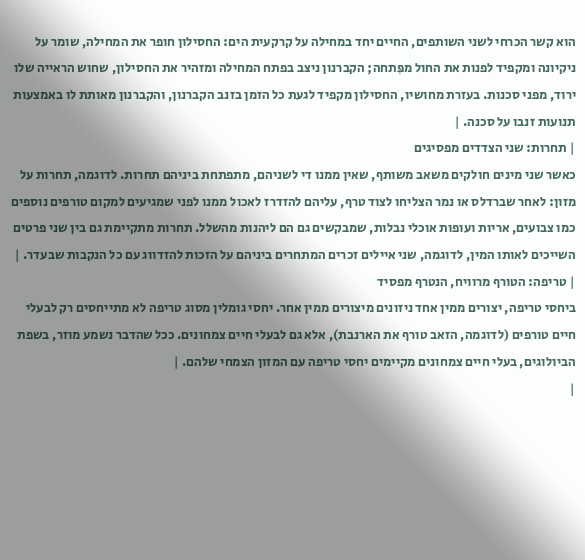הוא קשר הכרחי לשני השותפים, החיים יחד במחילה על קרקעית הים: החסילון חופר את המחילה, שומר על ניקיונה ומקפיד לפנות את החול מפִּתחה; הקברנון ניצב בפתח המחילה ומזהיר את החסילון, שחוש הראייה שלו ירוד, מפני סכנות. בעזרת מחושיו, החסילון מקפיד לגעת כל הזמן בזנב הקברנון, והקברנון מאותת לו באמצעות תנועות זנבו על סכנה. |
| תחרות: שני הצדדים מפסיגים
כאשר שני מינים חולקים משאב משותף, שאין ממנו די לשניהם, מתפתחת ביניהם תחרות. לדוגמה, תחרות על מזון: לאחר שברדלס או נמר הצליחו לצוד טרף, עליהם להזדרז לאכול ממנו לפני שמגיעים למקום טורפים נוספים כמו צבועים, אריות ועופות אוכלי נבלות, שמבקשים גם הם ליהנות מהשלל. תחרות מתקיימת גם בין שני פרטים השייכים לאותו המין, לדוגמה, שני איילים זכרים המתחרים ביניהם על הזכות להזדווג עם כל הנקבות שבעדר. |
| טריפה: הטורף מרוויח, הנטרף מפסיד
ביחסי טריפה, יצורים ממין אחד ניזונים מיצורים ממין אחר. יחסי גומלין מסוג טריפה לא מתייחסים רק לבעלי חיים טורפים (לדוגמה, הזאב טורף את הארנבת), אלא גם לבעלי חיים צמחונים. ככל שהדבר נשמע מוזר, בשפת הביולוגים, בעלי חיים צמחונים מקיימים יחסי טריפה עם המזון הצמחי שלהם. |
|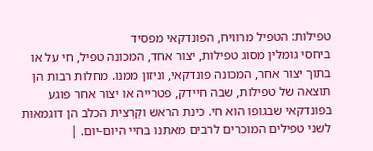טפילות: הטפיל מרוויח, הפונדקאי מפסיד
ביחסי גומלין מסוג טפילות, יצור אחד, המכונה טפיל, חי על או בתוך יצור אחר, המכונה פונדקאי, וניזון ממנו. מחלות רבות הן תוצאה של טפילות, שבה חיידק, פטרייה או יצור אחר פוגע בפונדקאי שבגופו הוא חי. כינת הראש וקַרְצִית הכלב הן דוגמאות לשני טפילים המוכרים לרבים מאתנו בחיי היום-יום. |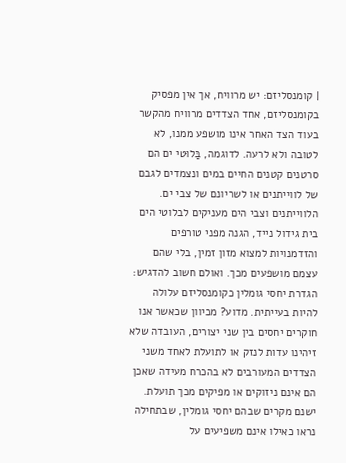| קומנסליזם: יש מרוויח, אך אין מפסיק
בקומנסליזם, אחד הצדדים מרוויח מהקשר בעוד הצד האחר אינו מושפע ממנו, לא לטובה ולא לרעה. לדוגמה, בַּלוּטי ים הם סרטנים קטנים החיים במים ונצמדים לגבם של לווייתנים או לשריונם של צבי ים. הלווייתנים וצבי הים מעניקים לבלוטי הים בית גידול נייד, הגנה מפני טורפים והזדמנויות למצוא מזון זמין, בלי שהם עצמם מושפעים מכך. ואולם חשוב להדגיש: הגדרת יחסי גומלין כקומנסליזם עלולה להיות בעייתית. מדוע? מכיוון שכאשר אנו חוקרים יחסים בין שני יצורים, העובדה שלא זיהינו עדות לנזק או לתועלת לאחד משני הצדדים המעורבים לא בהכרח מעידה שאכן הם אינם ניזוקים או מפיקים מכך תועלת. ישנם מקרים שבהם יחסי גומלין, שבתחילה נראו כאילו אינם משפיעים על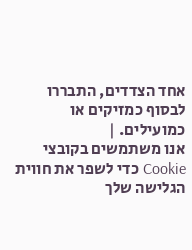אחד הצדדים, התבררו לבסוף כמזיקים או כמועילים. |
אנו משתמשים בקובצי Cookie כדי לשפר את חווית הגלישה שלך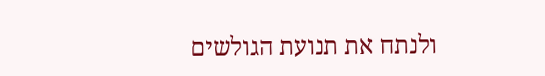ולנתח את תנועת הגולשים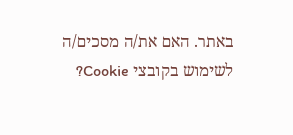באתר. האם את/ה מסכים/ה לשימוש בקובצי Cookie?